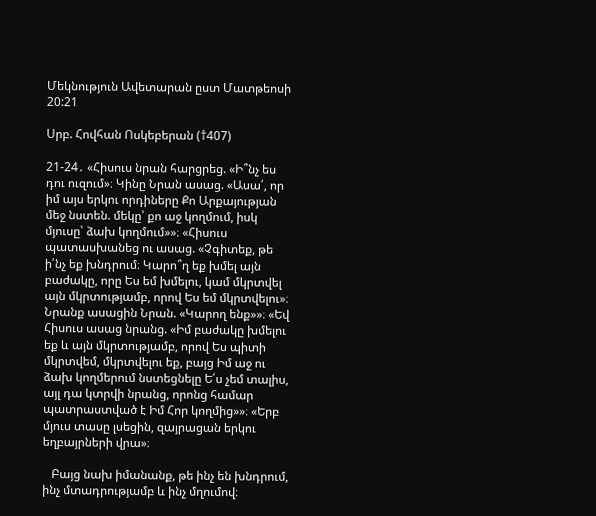Մեկնություն Ավետարան ըստ Մատթեոսի 20:21

Սրբ. Հովհան Ոսկեբերան (†407)

21-24․ «Հիսուս նրան հարցրեց. «Ի՞նչ ես դու ուզում»։ Կինը Նրան ասաց. «Ասա՛, որ իմ այս երկու որդիները Քո Արքայության մեջ նստեն. մեկը՝ քո աջ կողմում, իսկ մյուսը՝ ձախ կողմում»»։ «Հիսուս պատասխանեց ու ասաց. «Չգիտեք, թե ի՛նչ եք խնդրում։ Կարո՞ղ եք խմել այն բաժակը, որը Ես եմ խմելու, կամ մկրտվել այն մկրտությամբ, որով Ես եմ մկրտվելու»։ Նրանք ասացին Նրան. «Կարող ենք»»։ «Եվ Հիսուս ասաց նրանց. «Իմ բաժակը խմելու եք և այն մկրտությամբ, որով Ես պիտի մկրտվեմ, մկրտվելու եք, բայց Իմ աջ ու ձախ կողմերում նստեցնելը Ե՛ս չեմ տալիս, այլ դա կտրվի նրանց, որոնց համար պատրաստված է Իմ Հոր կողմից»»։ «Երբ մյուս տասը լսեցին, զայրացան երկու եղբայրների վրա»։

   Բայց նախ իմանանք, թե ինչ են խնդրում, ինչ մտադրությամբ և ինչ մղումով։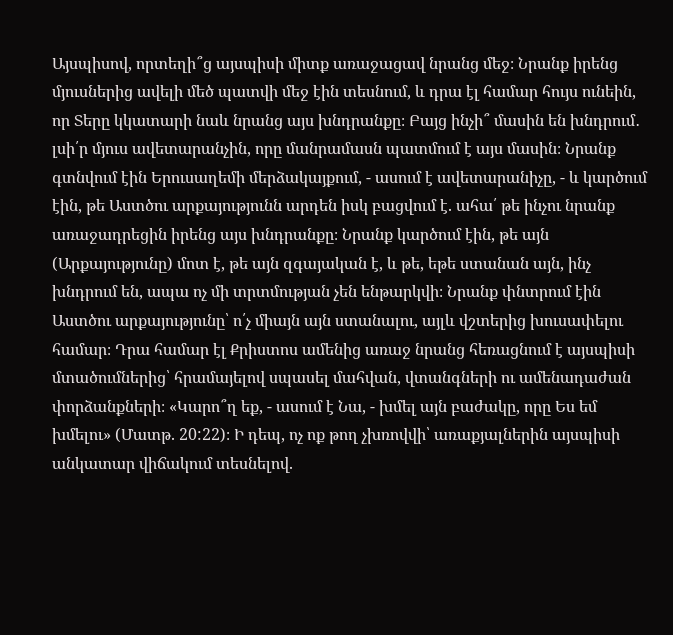Այսպիսով, որտեղի՞ց այսպիսի միտք առաջացավ նրանց մեջ։ Նրանք իրենց մյուսներից ավելի մեծ պատվի մեջ էին տեսնում, և դրա էլ համար հույս ունեին, որ Տերը կկատարի նաև նրանց այս խնդրանքը։ Բայց ինչի՞ մասին են խնդրում․ լսի՛ր մյուս ավետարանչին, որը մանրամասն պատմում է այս մասին։ Նրանք գտնվում էին Երուսաղեմի մերձակայքում, - ասում է ավետարանիչը, - և կարծում էին, թե Աստծու արքայությունն արդեն իսկ բացվում է. ահա՛ թե ինչու նրանք առաջադրեցին իրենց այս խնդրանքը։ Նրանք կարծում էին, թե այն (Արքայությունը) մոտ է, թե այն զգայական է, և թե, եթե ստանան այն, ինչ խնդրում են, ապա ոչ մի տրտմության չեն ենթարկվի։ Նրանք փնտրում էին Աստծու արքայությունը՝ ո՛չ միայն այն ստանալու, այլև վշտերից խուսափելու համար։ Դրա համար էլ Քրիստոս ամենից առաջ նրանց հեռացնում է այսպիսի մտածումներից՝ հրամայելով սպասել մահվան, վտանգների ու ամենադաժան փորձանքների։ «Կարո՞ղ եք, - ասում է Նա, - խմել այն բաժակը, որը Ես եմ խմելու» (Մատթ. 20:22)։ Ի դեպ, ոչ ոք թող չխռովվի՝ առաքյալներին այսպիսի անկատար վիճակում տեսնելով.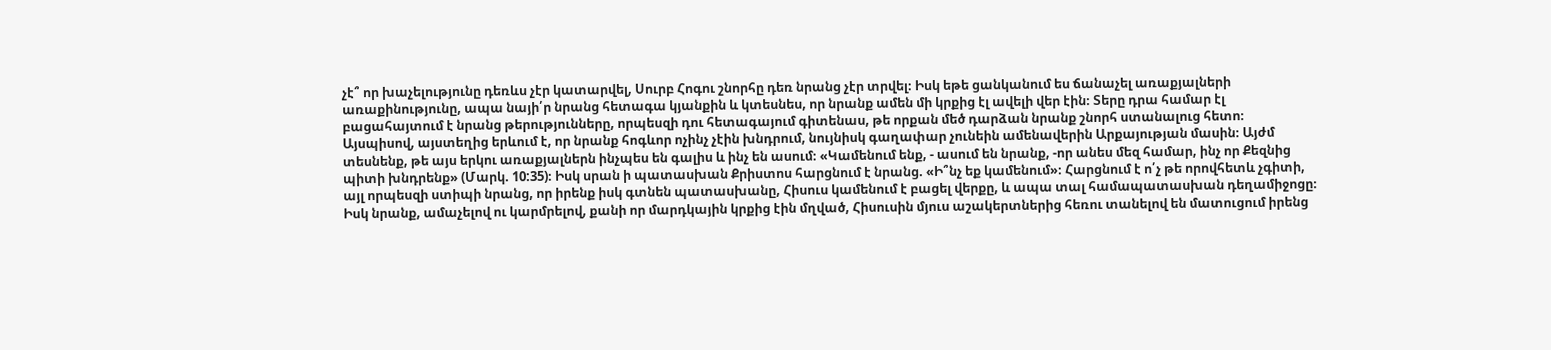չէ՞ որ խաչելությունը դեռևս չէր կատարվել, Սուրբ Հոգու շնորհը դեռ նրանց չէր տրվել։ Իսկ եթե ցանկանում ես ճանաչել առաքյալների առաքինությունը, ապա նայի՛ր նրանց հետագա կյանքին և կտեսնես, որ նրանք ամեն մի կրքից էլ ավելի վեր էին։ Տերը դրա համար էլ բացահայտում է նրանց թերությունները, որպեսզի դու հետագայում գիտենաս, թե որքան մեծ դարձան նրանք շնորհ ստանալուց հետո։ Այսպիսով, այստեղից երևում է, որ նրանք հոգևոր ոչինչ չէին խնդրում, նույնիսկ գաղափար չունեին ամենավերին Արքայության մասին։ Այժմ տեսնենք, թե այս երկու առաքյալներն ինչպես են գալիս և ինչ են ասում։ «Կամենում ենք, - ասում են նրանք, -որ անես մեզ համար, ինչ որ Քեզնից պիտի խնդրենք» (Մարկ. 10:35)։ Իսկ սրան ի պատասխան Քրիստոս հարցնում է նրանց. «Ի՞նչ եք կամենում»։ Հարցնում է ո՛չ թե որովհետև չգիտի, այլ որպեսզի ստիպի նրանց, որ իրենք իսկ գտնեն պատասխանը, Հիսուս կամենում է բացել վերքը, և ապա տալ համապատասխան դեղամիջոցը։ Իսկ նրանք, ամաչելով ու կարմրելով, քանի որ մարդկային կրքից էին մղված, Հիսուսին մյուս աշակերտներից հեռու տանելով են մատուցում իրենց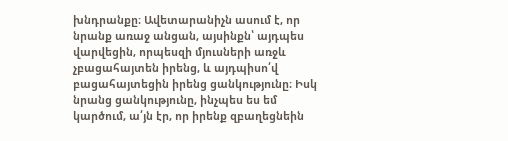խնդրանքը։ Ավետարանիչն ասում է, որ նրանք առաջ անցան, այսինքն՝ այդպես վարվեցին, որպեսզի մյուսների առջև չբացահայտեն իրենց, և այդպիսո՛վ բացահայտեցին իրենց ցանկությունը։ Իսկ նրանց ցանկությունը, ինչպես ես եմ կարծում, ա՛յն էր, որ իրենք զբաղեցնեին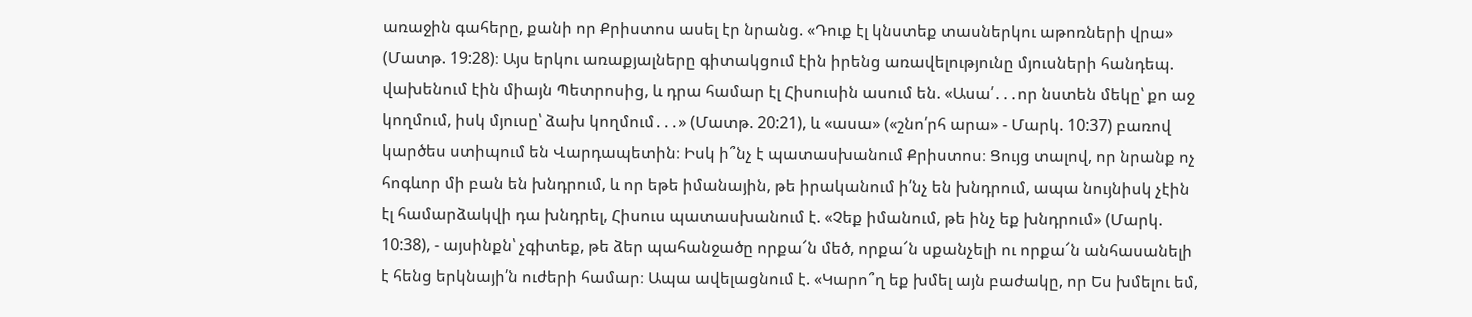առաջին գահերը, քանի որ Քրիստոս ասել էր նրանց. «Դուք էլ կնստեք տասներկու աթոռների վրա» (Մատթ. 19:28)։ Այս երկու առաքյալները գիտակցում էին իրենց առավելությունը մյուսների հանդեպ. վախենում էին միայն Պետրոսից, և դրա համար էլ Հիսուսին ասում են. «Ասա՛․․․որ նստեն մեկը՝ քո աջ կողմում, իսկ մյուսը՝ ձախ կողմում․․․» (Մատթ. 20:21), և «ասա» («շնո՛րհ արա» - Մարկ. 10:37) բառով կարծես ստիպում են Վարդապետին։ Իսկ ի՞նչ է պատասխանում Քրիստոս։ Ցույց տալով, որ նրանք ոչ հոգևոր մի բան են խնդրում, և որ եթե իմանային, թե իրականում ի՛նչ են խնդրում, ապա նույնիսկ չէին էլ համարձակվի դա խնդրել, Հիսուս պատասխանում է. «Չեք իմանում, թե ինչ եք խնդրում» (Մարկ. 10:38), - այսինքն՝ չգիտեք, թե ձեր պահանջածը որքա՜ն մեծ, որքա՜ն սքանչելի ու որքա՜ն անհասանելի է հենց երկնայի՛ն ուժերի համար։ Ապա ավելացնում է. «Կարո՞ղ եք խմել այն բաժակը, որ Ես խմելու եմ,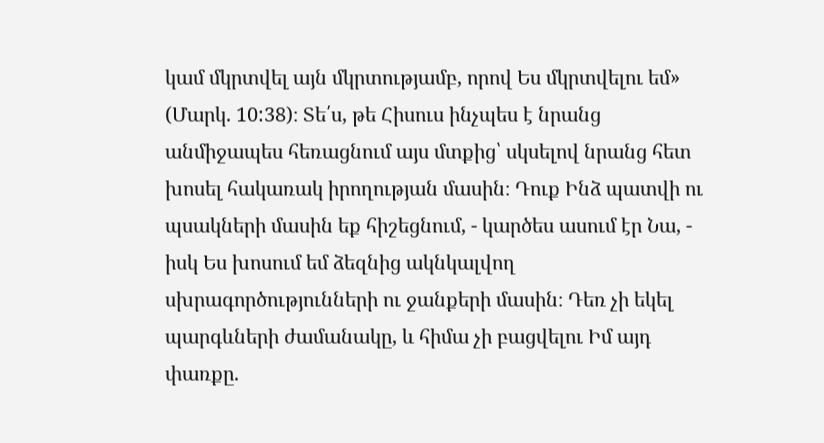կամ մկրտվել այն մկրտությամբ, որով Ես մկրտվելու եմ» (Մարկ. 10:38)։ Տե՛ս, թե Հիսուս ինչպես է նրանց անմիջապես հեռացնում այս մտքից՝ սկսելով նրանց հետ խոսել հակառակ իրողության մասին։ Դուք Ինձ պատվի ու պսակների մասին եք հիշեցնում, - կարծես ասում էր Նա, - իսկ Ես խոսում եմ ձեզնից ակնկալվող սխրագործությունների ու ջանքերի մասին։ Դեռ չի եկել պարգևների ժամանակը, և հիմա չի բացվելու Իմ այդ փառքը.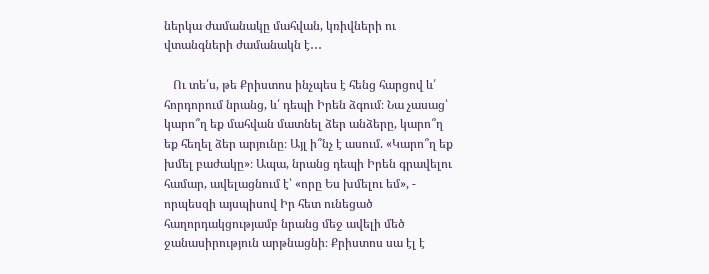ներկա ժամանակը մահվան, կռիվների ու վտանգների ժամանակն է․․․

   Ու տե՛ս, թե Քրիստոս ինչպես է հենց հարցով և՛ հորդորում նրանց, և՛ դեպի Իրեն ձգում։ Նա չասաց՝ կարո՞ղ եք մահվան մատնել ձեր անձերը, կարո՞ղ եք հեղել ձեր արյունը։ Այլ ի՞նչ է ասում. «Կարո՞ղ եք խմել բաժակը»։ Ապա, նրանց դեպի Իրեն գրավելու համար, ավելացնում է՝ «որը Ես խմելու եմ», - որպեսզի այսպիսով Իր հետ ունեցած հաղորդակցությամբ նրանց մեջ ավելի մեծ ջանասիրություն արթնացնի։ Քրիստոս սա էլ է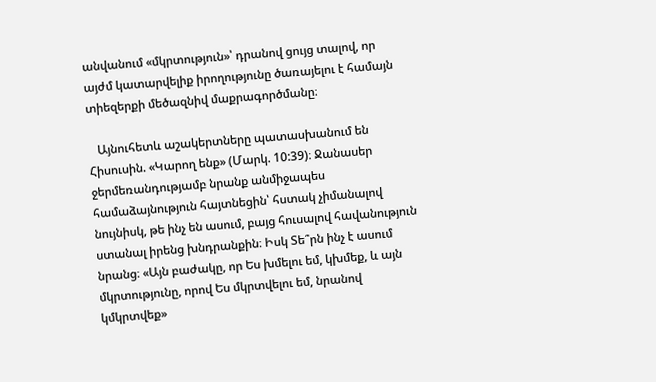անվանում «մկրտություն»՝ դրանով ցույց տալով, որ այժմ կատարվելիք իրողությունը ծառայելու է համայն տիեզերքի մեծազնիվ մաքրագործմանը։

   Այնուհետև աշակերտները պատասխանում են Հիսուսին. «Կարող ենք» (Մարկ. 10:39)։ Ջանասեր ջերմեռանդությամբ նրանք անմիջապես համաձայնություն հայտնեցին՝ հստակ չիմանալով նույնիսկ, թե ինչ են ասում, բայց հուսալով հավանություն ստանալ իրենց խնդրանքին։ Իսկ Տե՞րն ինչ է ասում նրանց։ «Այն բաժակը, որ Ես խմելու եմ, կխմեք, և այն մկրտությունը, որով Ես մկրտվելու եմ, նրանով կմկրտվեք»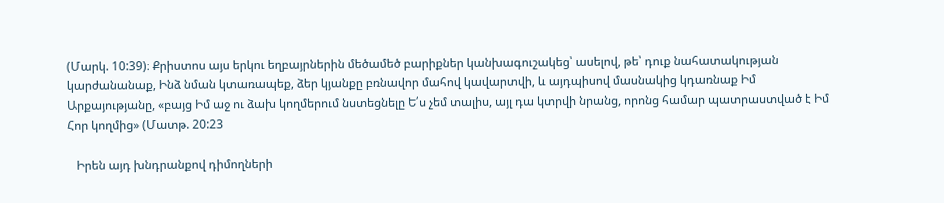(Մարկ. 10:39)։ Քրիստոս այս երկու եղբայրներին մեծամեծ բարիքներ կանխագուշակեց՝ ասելով, թե՝ դուք նահատակության կարժանանաք, Ինձ նման կտառապեք, ձեր կյանքը բռնավոր մահով կավարտվի, և այդպիսով մասնակից կդառնաք Իմ Արքայությանը, «բայց Իմ աջ ու ձախ կողմերում նստեցնելը Ե՛ս չեմ տալիս, այլ դա կտրվի նրանց, որոնց համար պատրաստված է Իմ Հոր կողմից» (Մատթ. 20:23

   Իրեն այդ խնդրանքով դիմողների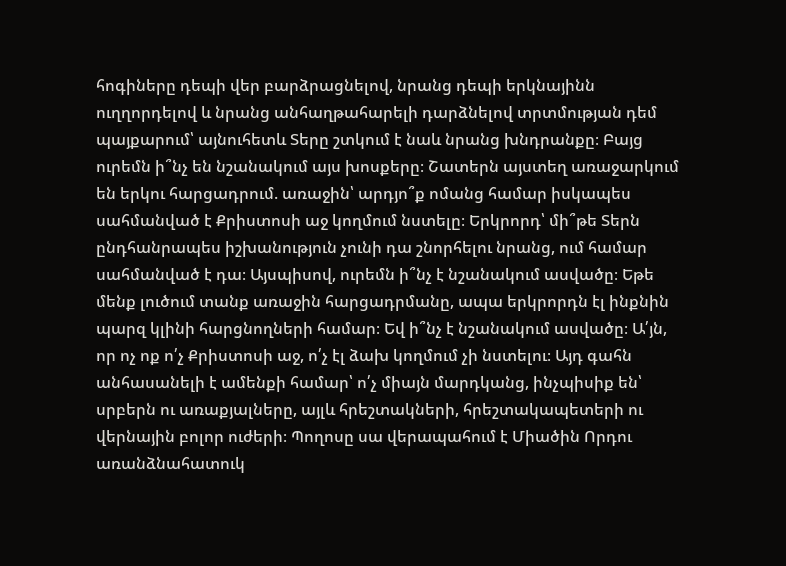հոգիները դեպի վեր բարձրացնելով, նրանց դեպի երկնայինն ուղղորդելով և նրանց անհաղթահարելի դարձնելով տրտմության դեմ պայքարում՝ այնուհետև Տերը շտկում է նաև նրանց խնդրանքը։ Բայց ուրեմն ի՞նչ են նշանակում այս խոսքերը։ Շատերն այստեղ առաջարկում են երկու հարցադրում. առաջին՝ արդյո՞ք ոմանց համար իսկապես սահմանված է Քրիստոսի աջ կողմում նստելը։ Երկրորդ՝ մի՞թե Տերն ընդհանրապես իշխանություն չունի դա շնորհելու նրանց, ում համար սահմանված է դա։ Այսպիսով, ուրեմն ի՞նչ է նշանակում ասվածը։ Եթե մենք լուծում տանք առաջին հարցադրմանը, ապա երկրորդն էլ ինքնին պարզ կլինի հարցնողների համար։ Եվ ի՞նչ է նշանակում ասվածը։ Ա՛յն, որ ոչ ոք ո՛չ Քրիստոսի աջ, ո՛չ էլ ձախ կողմում չի նստելու։ Այդ գահն անհասանելի է ամենքի համար՝ ո՛չ միայն մարդկանց, ինչպիսիք են՝ սրբերն ու առաքյալները, այլև հրեշտակների, հրեշտակապետերի ու վերնային բոլոր ուժերի։ Պողոսը սա վերապահում է Միածին Որդու առանձնահատուկ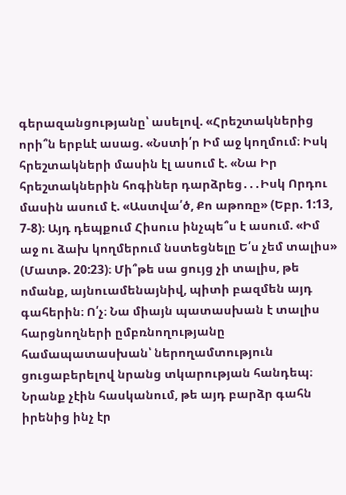գերազանցությանը՝ ասելով. «Հրեշտակներից որի՞ն երբևէ ասաց. «Նստի՛ր Իմ աջ կողմում։ Իսկ հրեշտակների մասին էլ ասում է. «Նա Իր հրեշտակներին հոգիներ դարձրեց․․․Իսկ Որդու մասին ասում է. «Աստվա՛ծ, Քո աթոռը» (Եբր. 1:13, 7-8)։ Այդ դեպքում Հիսուս ինչպե՞ս է ասում. «Իմ աջ ու ձախ կողմերում նստեցնելը Ե՛ս չեմ տալիս» (Մատթ. 20:23)։ Մի՞թե սա ցույց չի տալիս, թե ոմանք, այնուամենայնիվ, պիտի բազմեն այդ գահերին։ Ո՛չ։ Նա միայն պատասխան է տալիս հարցնողների ըմբռնողությանը համապատասխան՝ ներողամտություն ցուցաբերելով նրանց տկարության հանդեպ։ Նրանք չէին հասկանում, թե այդ բարձր գահն իրենից ինչ էր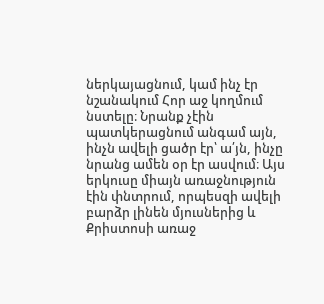ներկայացնում, կամ ինչ էր նշանակում Հոր աջ կողմում նստելը։ Նրանք չէին պատկերացնում անգամ այն, ինչն ավելի ցածր էր՝ ա՛յն, ինչը նրանց ամեն օր էր ասվում։ Այս երկուսը միայն առաջնություն էին փնտրում, որպեսզի ավելի բարձր լինեն մյուսներից և Քրիստոսի առաջ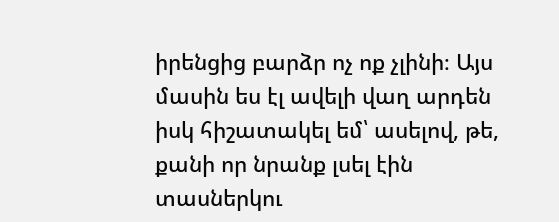իրենցից բարձր ոչ ոք չլինի։ Այս մասին ես էլ ավելի վաղ արդեն իսկ հիշատակել եմ՝ ասելով, թե, քանի որ նրանք լսել էին տասներկու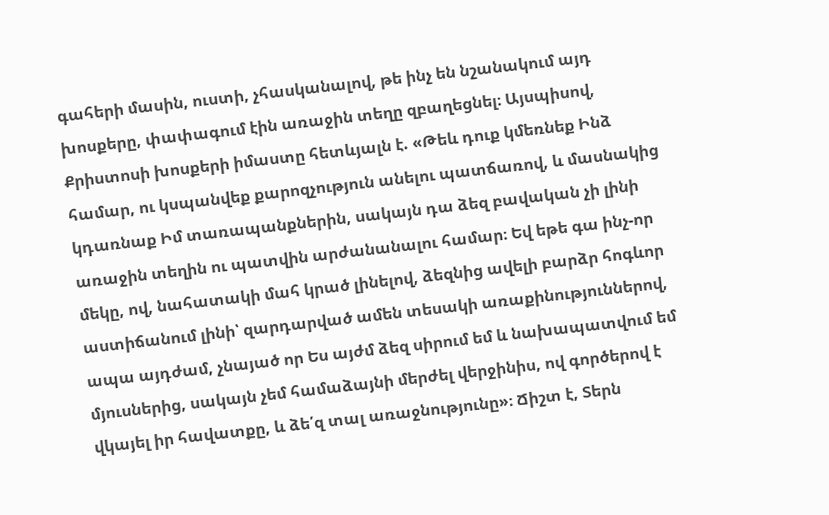գահերի մասին, ուստի, չհասկանալով, թե ինչ են նշանակում այդ խոսքերը, փափագում էին առաջին տեղը զբաղեցնել։ Այսպիսով, Քրիստոսի խոսքերի իմաստը հետևյալն է. «Թեև դուք կմեռնեք Ինձ համար, ու կսպանվեք քարոզչություն անելու պատճառով, և մասնակից կդառնաք Իմ տառապանքներին, սակայն դա ձեզ բավական չի լինի առաջին տեղին ու պատվին արժանանալու համար։ Եվ եթե գա ինչ-որ մեկը, ով, նահատակի մահ կրած լինելով, ձեզնից ավելի բարձր հոգևոր աստիճանում լինի՝ զարդարված ամեն տեսակի առաքինություններով, ապա այդժամ, չնայած որ Ես այժմ ձեզ սիրում եմ և նախապատվում եմ մյուսներից, սակայն չեմ համաձայնի մերժել վերջինիս, ով գործերով է վկայել իր հավատքը, և ձե՛զ տալ առաջնությունը»։ Ճիշտ է, Տերն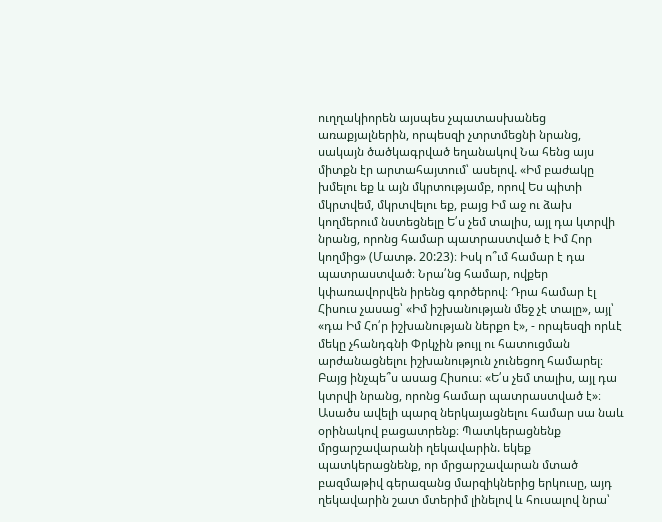ուղղակիորեն այսպես չպատասխանեց առաքյալներին, որպեսզի չտրտմեցնի նրանց, սակայն ծածկագրված եղանակով Նա հենց այս միտքն էր արտահայտում՝ ասելով. «Իմ բաժակը խմելու եք և այն մկրտությամբ, որով Ես պիտի մկրտվեմ, մկրտվելու եք, բայց Իմ աջ ու ձախ կողմերում նստեցնելը Ե՛ս չեմ տալիս, այլ դա կտրվի նրանց, որոնց համար պատրաստված է Իմ Հոր կողմից» (Մատթ. 20:23)։ Իսկ ո՞ւմ համար է դա պատրաստված։ Նրա՛նց համար, ովքեր կփառավորվեն իրենց գործերով։ Դրա համար էլ Հիսուս չասաց՝ «Իմ իշխանության մեջ չէ տալը», այլ՝ «դա Իմ Հո՛ր իշխանության ներքո է», - որպեսզի որևէ մեկը չհանդգնի Փրկչին թույլ ու հատուցման արժանացնելու իշխանություն չունեցող համարել։ Բայց ինչպե՞ս ասաց Հիսուս։ «Ե՛ս չեմ տալիս, այլ դա կտրվի նրանց, որոնց համար պատրաստված է»։ Ասածս ավելի պարզ ներկայացնելու համար սա նաև օրինակով բացատրենք։ Պատկերացնենք մրցարշավարանի ղեկավարին. եկեք պատկերացնենք, որ մրցարշավարան մտած բազմաթիվ գերազանց մարզիկներից երկուսը, այդ ղեկավարին շատ մտերիմ լինելով և հուսալով նրա՝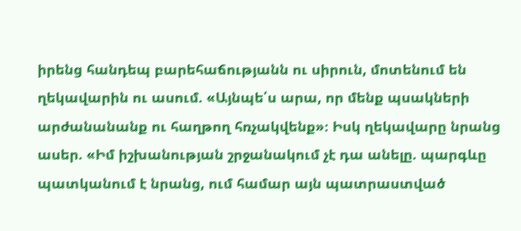իրենց հանդեպ բարեհաճությանն ու սիրուն, մոտենում են ղեկավարին ու ասում. «Այնպե՛ս արա, որ մենք պսակների արժանանանք ու հաղթող հռչակվենք»։ Իսկ ղեկավարը նրանց ասեր. «Իմ իշխանության շրջանակում չէ դա անելը. պարգևը պատկանում է նրանց, ում համար այն պատրաստված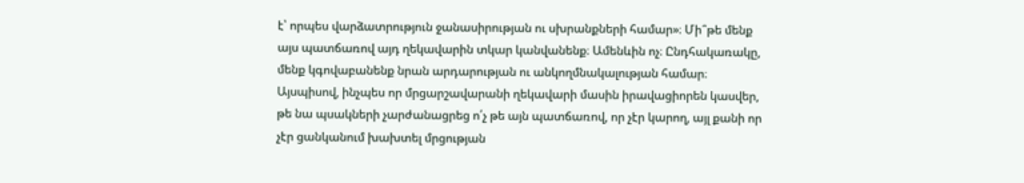է՝ որպես վարձատրություն ջանասիրության ու սխրանքների համար»։ Մի՞թե մենք այս պատճառով այդ ղեկավարին տկար կանվանենք։ Ամենևին ոչ։ Ընդհակառակը, մենք կգովաբանենք նրան արդարության ու անկողմնակալության համար։ Այսպիսով, ինչպես որ մրցարշավարանի ղեկավարի մասին իրավացիորեն կասվեր, թե նա պսակների չարժանացրեց ո՛չ թե այն պատճառով, որ չէր կարող, այլ քանի որ չէր ցանկանում խախտել մրցության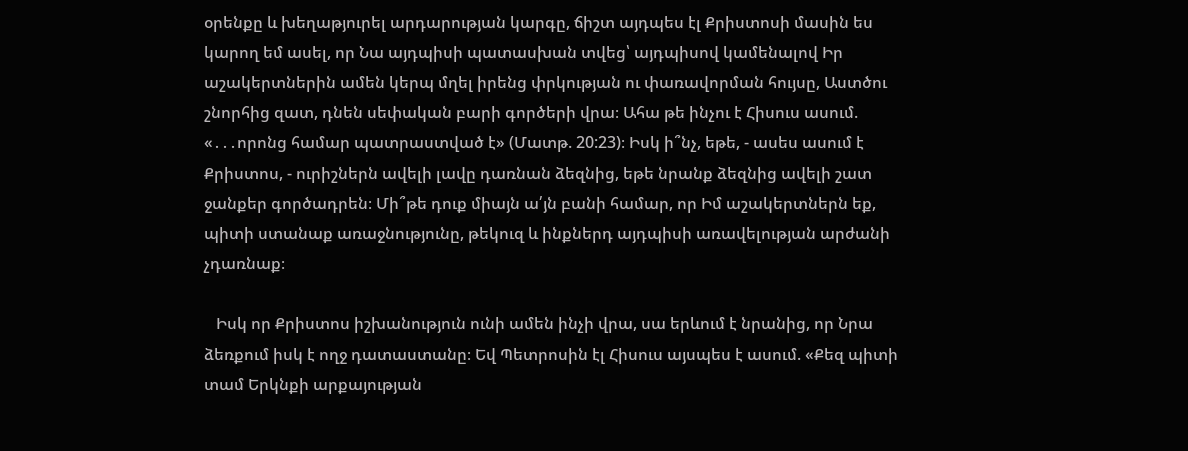օրենքը և խեղաթյուրել արդարության կարգը, ճիշտ այդպես էլ Քրիստոսի մասին ես կարող եմ ասել, որ Նա այդպիսի պատասխան տվեց՝ այդպիսով կամենալով Իր աշակերտներին ամեն կերպ մղել իրենց փրկության ու փառավորման հույսը, Աստծու շնորհից զատ, դնեն սեփական բարի գործերի վրա։ Ահա թե ինչու է Հիսուս ասում. «․․․որոնց համար պատրաստված է» (Մատթ. 20:23)։ Իսկ ի՞նչ, եթե, - ասես ասում է Քրիստոս, - ուրիշներն ավելի լավը դառնան ձեզնից, եթե նրանք ձեզնից ավելի շատ ջանքեր գործադրեն։ Մի՞թե դուք միայն ա՛յն բանի համար, որ Իմ աշակերտներն եք, պիտի ստանաք առաջնությունը, թեկուզ և ինքներդ այդպիսի առավելության արժանի չդառնաք։

   Իսկ որ Քրիստոս իշխանություն ունի ամեն ինչի վրա, սա երևում է նրանից, որ Նրա ձեռքում իսկ է ողջ դատաստանը։ Եվ Պետրոսին էլ Հիսուս այսպես է ասում. «Քեզ պիտի տամ Երկնքի արքայության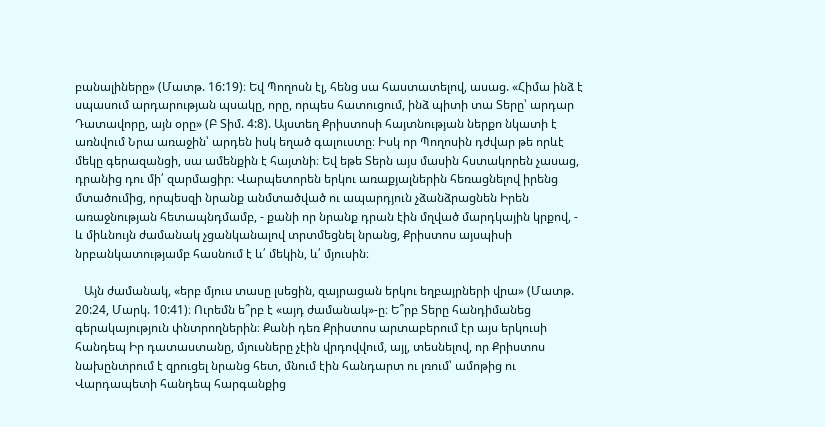բանալիները» (Մատթ. 16:19)։ Եվ Պողոսն էլ, հենց սա հաստատելով, ասաց. «Հիմա ինձ է սպասում արդարության պսակը, որը, որպես հատուցում, ինձ պիտի տա Տերը՝ արդար Դատավորը, այն օրը» (Բ Տիմ. 4:8). Այստեղ Քրիստոսի հայտնության ներքո նկատի է առնվում Նրա առաջին՝ արդեն իսկ եղած գալուստը։ Իսկ որ Պողոսին դժվար թե որևէ մեկը գերազանցի, սա ամենքին է հայտնի։ Եվ եթե Տերն այս մասին հստակորեն չասաց, դրանից դու մի՛ զարմացիր։ Վարպետորեն երկու առաքյալներին հեռացնելով իրենց մտածումից, որպեսզի նրանք անմտածված ու ապարդյուն չձանձրացնեն Իրեն առաջնության հետապնդմամբ, - քանի որ նրանք դրան էին մղված մարդկային կրքով, - և միևնույն ժամանակ չցանկանալով տրտմեցնել նրանց, Քրիստոս այսպիսի նրբանկատությամբ հասնում է և՛ մեկին, և՛ մյուսին։

   Այն ժամանակ, «երբ մյուս տասը լսեցին, զայրացան երկու եղբայրների վրա» (Մատթ. 20:24, Մարկ. 10:41)։ Ուրեմն ե՞րբ է «այդ ժամանակ»-ը։ Ե՞րբ Տերը հանդիմանեց գերակայություն փնտրողներին։ Քանի դեռ Քրիստոս արտաբերում էր այս երկուսի հանդեպ Իր դատաստանը, մյուսները չէին վրդովվում, այլ, տեսնելով, որ Քրիստոս նախընտրում է զրուցել նրանց հետ, մնում էին հանդարտ ու լռում՝ ամոթից ու Վարդապետի հանդեպ հարգանքից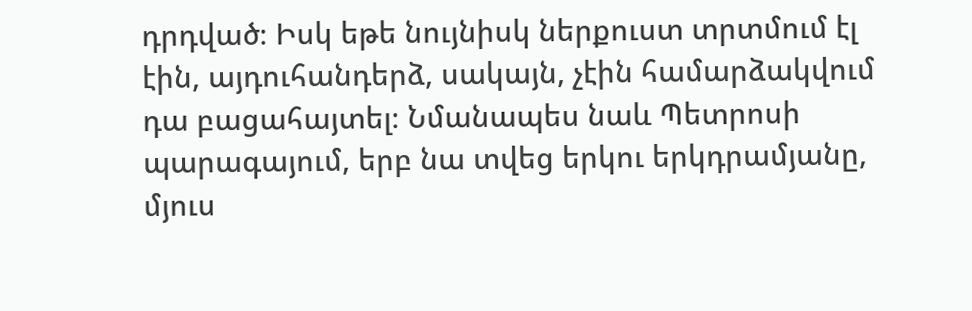դրդված։ Իսկ եթե նույնիսկ ներքուստ տրտմում էլ էին, այդուհանդերձ, սակայն, չէին համարձակվում դա բացահայտել։ Նմանապես նաև Պետրոսի պարագայում, երբ նա տվեց երկու երկդրամյանը, մյուս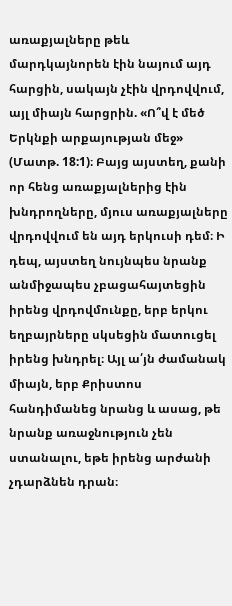առաքյալները թեև մարդկայնորեն էին նայում այդ հարցին, սակայն չէին վրդովվում, այլ միայն հարցրին. «Ո՞վ է մեծ Երկնքի արքայության մեջ» (Մատթ. 18:1)։ Բայց այստեղ, քանի որ հենց առաքյալներից էին խնդրողները, մյուս առաքյալները վրդովվում են այդ երկուսի դեմ։ Ի դեպ, այստեղ նույնպես նրանք անմիջապես չբացահայտեցին իրենց վրդովմունքը, երբ երկու եղբայրները սկսեցին մատուցել իրենց խնդրել։ Այլ ա՛յն ժամանակ միայն, երբ Քրիստոս հանդիմանեց նրանց և ասաց, թե նրանք առաջնություն չեն ստանալու, եթե իրենց արժանի չդարձնեն դրան։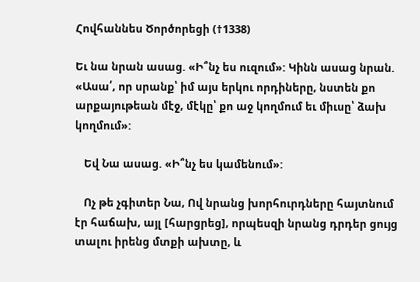Հովհաննես Ծործորեցի (†1338)

Եւ նա նրան ասաց. «Ի՞նչ ես ուզում»: Կինն ասաց նրան. «Ասա՛, որ սրանք՝ իմ այս երկու որդիները, նստեն քո արքայութեան մէջ, մէկը՝ քո աջ կողմում եւ միւսը՝ ձախ կողմում»:

   Եվ Նա ասաց. «Ի՞նչ ես կամենում»:

   Ոչ թե չգիտեր Նա, Ով նրանց խորհուրդները հայտնում էր հաճախ, այլ [հարցրեց], որպեսզի նրանց դրդեր ցույց տալու իրենց մտքի ախտը, և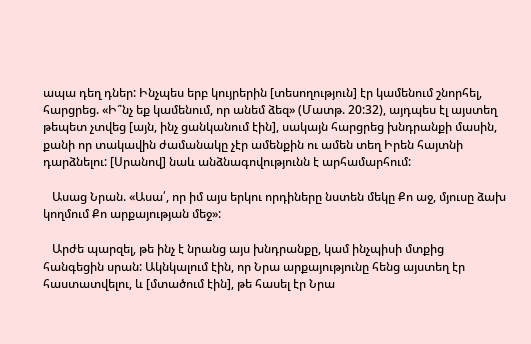ապա դեղ դներ: Ինչպես երբ կույրերին [տեսողություն] էր կամենում շնորհել, հարցրեց. «Ի՞նչ եք կամենում, որ անեմ ձեզ» (Մատթ. 20:32), այդպես էլ այստեղ թեպետ չտվեց [այն, ինչ ցանկանում էին], սակայն հարցրեց խնդրանքի մասին, քանի որ տակավին ժամանակը չէր ամենքին ու ամեն տեղ Իրեն հայտնի դարձնելու: [Սրանով] նաև անձնագովությունն է արհամարհում:

   Ասաց Նրան. «Ասա՛, որ իմ այս երկու որդիները նստեն մեկը Քո աջ, մյուսը ձախ կողմում Քո արքայության մեջ»:

   Արժե պարզել, թե ինչ է նրանց այս խնդրանքը, կամ ինչպիսի մտքից հանգեցին սրան: Ակնկալում էին, որ Նրա արքայությունը հենց այստեղ էր հաստատվելու, և [մտածում էին], թե հասել էր Նրա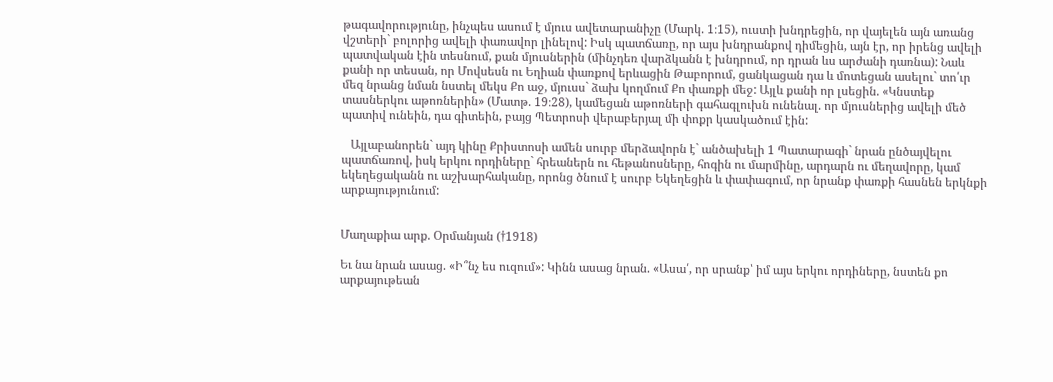թագավորությունը, ինչպես ասում է մյուս ավետարանիչը (Մարկ. 1։15), ուստի խնդրեցին, որ վայելեն այն առանց վշտերի` բոլորից ավելի փառավոր լինելով: Իսկ պատճառը, որ այս խնդրանքով դիմեցին, այն էր, որ իրենց ավելի պատվական էին տեսնում, քան մյուսներին (մինչդեռ վարձկանն է խնդրում, որ դրան ևս արժանի դառնա): Նաև քանի որ տեսան, որ Մովսեսն ու Եղիան փառքով երևացին Թաբորում, ցանկացան դա և մոտեցան ասելու` տո՛ւր մեզ նրանց նման նստել մեկս Քո աջ, մյուսս` ձախ կողմում Քո փառքի մեջ: Այլև քանի որ լսեցին. «Կնստեք տասներկու աթոռներին» (Մատթ. 19։28), կամեցան աթոռների գահագլուխն ունենալ. որ մյուսներից ավելի մեծ պատիվ ունեին, դա գիտեին, բայց Պետրոսի վերաբերյալ մի փոքր կասկածում էին:

   Այլաբանորեն` այդ կինը Քրիստոսի ամեն սուրբ մերձավորն է` անծախելի 1 Պատարագի` նրան ընծայվելու պատճառով, իսկ երկու որդիները` հրեաներն ու հեթանոսները, հոգին ու մարմինը, արդարն ու մեղավորը, կամ եկեղեցականն ու աշխարհականը, որոնց ծնում է սուրբ Եկեղեցին և փափագում, որ նրանք փառքի հասնեն երկնքի արքայությունում:


Մաղաքիա արք. Օրմանյան (†1918)

Եւ նա նրան ասաց. «Ի՞նչ ես ուզում»: Կինն ասաց նրան. «Ասա՛, որ սրանք՝ իմ այս երկու որդիները, նստեն քո արքայութեան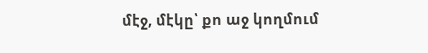մէջ, մէկը՝ քո աջ կողմում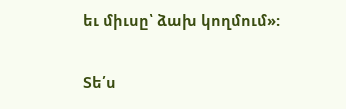եւ միւսը՝ ձախ կողմում»:

Տե՛ս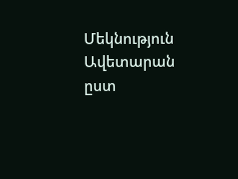Մեկնություն Ավետարան ըստ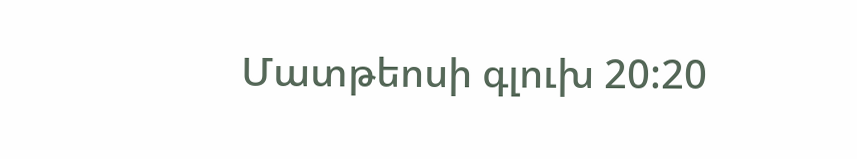Մատթեոսի գլուխ 20:20